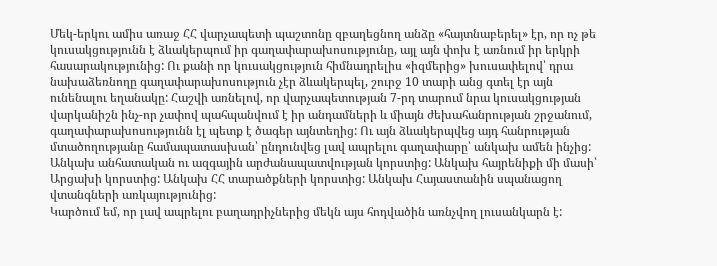Մեկ-երկու ամիս առաջ ՀՀ վարչապետի պաշտոնը զբաղեցնող անձը «հայտնաբերել» էր, որ ոչ թե կուսակցությունն է ձևակերպում իր գաղափարախոսությունը, այլ այն փոխ է առնում իր երկրի հասարակությունից: Ու քանի որ կուսակցություն հիմնադրելիս «իզմերից» խուսափելով՝ դրա նախաձեռնողը գաղափարախոսություն չէր ձևակերպել, շուրջ 10 տարի անց գտել էր այն ունենալու եղանակը: Հաշվի առնելով, որ վարչապետության 7-րդ տարում նրա կուսակցության վարկանիշն ինչ-որ չափով պահպանվում է իր անդամների և միայն ժեխահանրության շրջանում, գաղափարախոսությունն էլ պետք է ծագեր այնտեղից: Ու այն ձևակերպվեց այդ հանրության մտածողությանը համապատասխան՝ ընդունվեց լավ ապրելու գաղափարը՝ անկախ ամեն ինչից: Անկախ անհատական ու ազգային արժանապատվության կորստից: Անկախ հայրենիքի մի մասի՝ Արցախի կորստից: Անկախ ՀՀ տարածքների կորստից: Անկախ Հայաստանին սպանացող վտանգների առկայությունից:
Կարծում եմ, որ լավ ապրելու բաղադրիչներից մեկն այս հոդվածին առնչվող լուսանկարն է: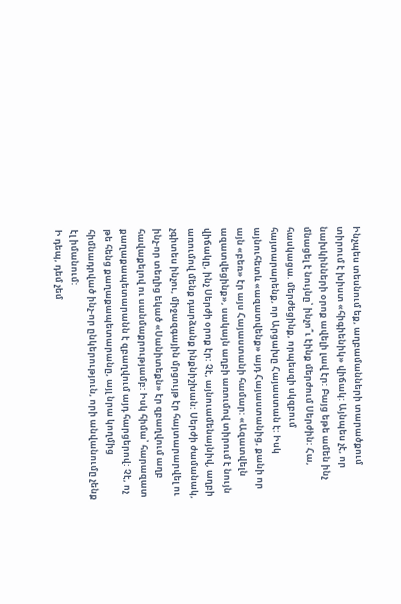Ինչպես տեսնում եք, աղբամանների տարածքում տիրում է խիստ «հիգիենիկ» վիճակ: Այնպես չէ, որ նախկինների օրոք ավելի լավ էր: Բայց եթե ամեն ինչ մնացել է նույնը՝ ինչո՞ւ էինք մերժում Սերժին: Հա, հասկացա. մերժեցինք, որպեսզի սկզբում հայտարարենք, որ Արցախը Հայաստան է: Իսկ այնուհետև «ազատվենք» այդ Հայաստանից, քանի որ այն «բեռ» էր այս Հայաստանի համար: «Ազատվելն ազատվեցինք», սակայն աղբի առումով տիրում է նույն վիճակը, ինչ Սերժի օրոք էր: Չէ, այնուամենայնիվ, աղբի առումով մենք դարձանք ինքնիշխան: Սերժի ժամանակ, չգիտես ինչու, միջազգային մրցույթ էր հայտարարվել ու ինչ-որ տեղից եկած «Սանիտեքն» էր զբաղվում աղբ հավաքելով ու սանմաքրությամբ: Իսկ հիմա՝ հարազատ քաղաքապետարանն է զբաղվում այդ հարցերով: Չէ, ոչ թե հենց քաղաքապետարանը, այլ նրա կողմից հիմնադրված ինչ-որ ընկերություն, որի անվանումը չենք էլ իմանում:
Ի դեպ, դեմ չեմ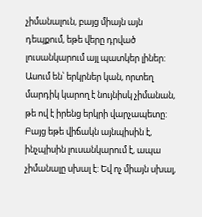չիմանալուն, բայց միայն այն դեպքում, եթե վերը դրված լուսանկարում այլ պատկեր լիներ: Ասում են՝ երկրներ կան, որտեղ մարդիկ կարող է նույնիսկ չիմանան, թե ով է իրենց երկրի վարչապետը: Բայց եթե վիճակն այնպիսին է, ինչպիսին լուսանկարում է, ապա չիմանալը սխալ է: Եվ ոչ միայն սխալ,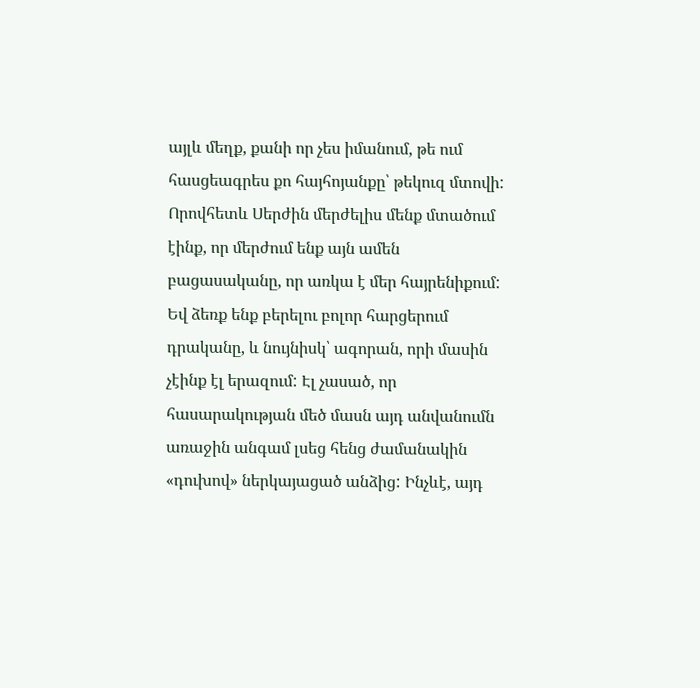այլև մեղք, քանի որ չես իմանում, թե ում հասցեագրես քո հայհոյանքը՝ թեկուզ մտովի: Որովհետև Սերժին մերժելիս մենք մտածում էինք, որ մերժում ենք այն ամեն բացասականը, որ առկա է մեր հայրենիքում: Եվ ձեռք ենք բերելու բոլոր հարցերում դրականը, և նույնիսկ՝ ագորան, որի մասին չէինք էլ երազում: Էլ չասած, որ հասարակության մեծ մասն այդ անվանումն առաջին անգամ լսեց հենց ժամանակին «դուխով» ներկայացած անձից: Ինչևէ, այդ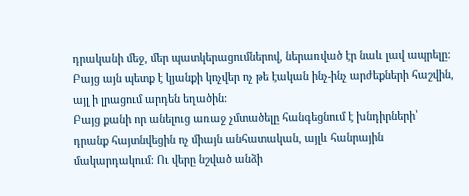դրականի մեջ, մեր պատկերացումներով, ներառված էր նաև լավ ապրելը: Բայց այն պետք է կյանքի կոչվեր ոչ թե էական ինչ-ինչ արժեքների հաշվին, այլ ի լրացում արդեն եղածին:
Բայց քանի որ անելուց առաջ չմտածելը հանգեցնում է խնդիրների՝ դրանք հայտնվեցին ոչ միայն անհատական, այլև հանրային մակարդակում: Ու վերը նշված անձի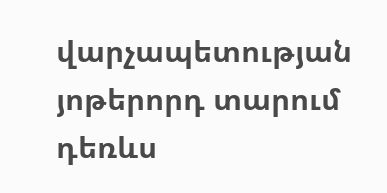վարչապետության յոթերորդ տարում դեռևս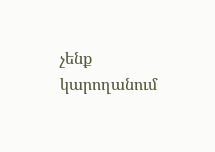չենք կարողանում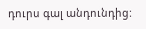դուրս գալ անդունդից: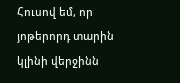Հուսով եմ, որ յոթերորդ տարին կլինի վերջինն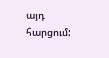այդ հարցում: